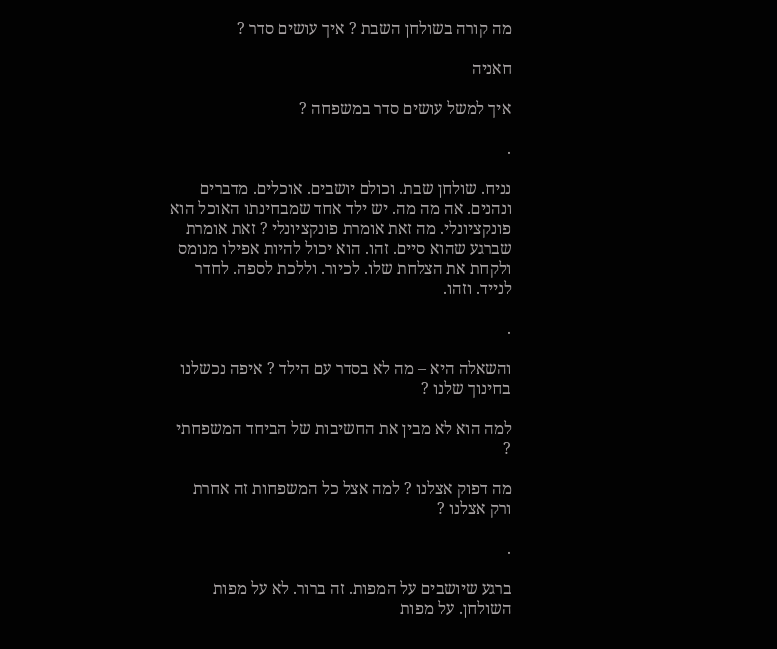מה קורה בשולחן השבת ? איך עושים סדר ?

חאניה

איך למשל עושים סדר במשפחה ?

.

נניח. שולחן שבת. וכולם יושבים. אוכלים. מדברים ונהנים. אה מה מה. יש ילד אחד שמבחינתו האוכל הוא פונקציונלי. מה זאת אומרת פונקציונלי ? זאת אומרת שברגע שהוא סיים. זהו. הוא יכול להיות אפילו מנומס ולקחת את הצלחת שלו. לכיור. וללכת לספה. לחדר לנייד. וזהו.

.

והשאלה היא – מה לא בסדר עם הילד ? איפה נכשלנו בחינוך שלנו ?

למה הוא לא מבין את החשיבות של הביחד המשפחתי ?

מה דפוק אצלנו ? למה אצל כל המשפחות זה אחרת ורק אצלנו ?

.

ברגע שיושבים על המפות. זה ברור. לא על מפות השולחן. על מפות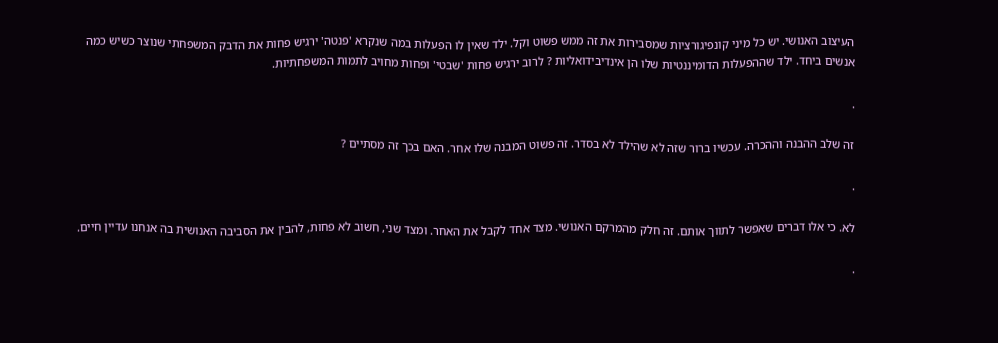העיצוב האנושי. יש כל מיני קונפיגורציות שמסבירות את זה ממש פשוט וקל. ילד שאין לו הפעלות במה שנקרא 'פנטה' ירגיש פחות את הדבק המשפחתי שנוצר כשיש כמה אנשים ביחד. ילד שההפעלות הדומיננטיות שלו הן אינדיבידואליות ? לרוב ירגיש פחות 'שבטי' ופחות מחויב לתמות המשפחתיות.

.

זה שלב ההבנה וההכרה. עכשיו ברור שזה לא שהילד לא בסדר. זה פשוט המבנה שלו אחר. האם בכך זה מסתיים ?

.

לא. כי אלו דברים שאפשר לתווך אותם. זה חלק מהמרקם האנושי. מצד אחד לקבל את האחר. ומצד שני, חשוב לא פחות, להבין את הסביבה האנושית בה אנחנו עדיין חיים.

.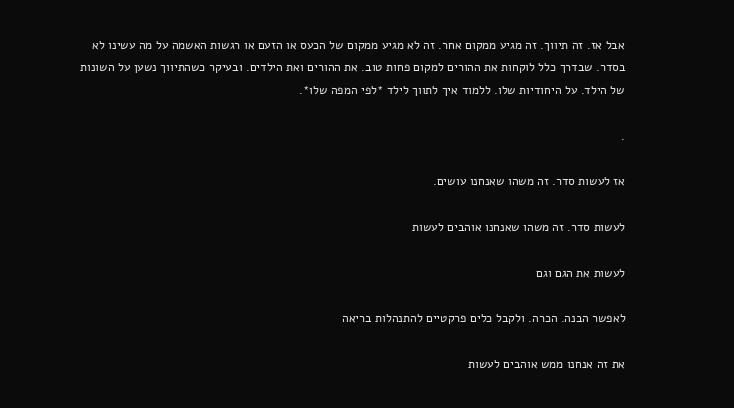אבל אז. זה תיווך. זה מגיע ממקום אחר. זה לא מגיע ממקום של הכעס או הזעם או רגשות האשמה על מה עשינו לא בסדר. שבדרך כלל לוקחות את ההורים למקום פחות טוב. את ההורים ואת הילדים. ובעיקר כשהתיווך נשען על השונות של הילד. על היחודיות שלו. ללמוד איך לתווך לילד *לפי המפה שלו*.

.

אז לעשות סדר. זה משהו שאנחנו עושים.

לעשות סדר. זה משהו שאנחנו אוהבים לעשות

לעשות את הגם וגם

לאפשר הבנה. הכרה. ולקבל כלים פרקטיים להתנהלות בריאה

את זה אנחנו ממש אוהבים לעשות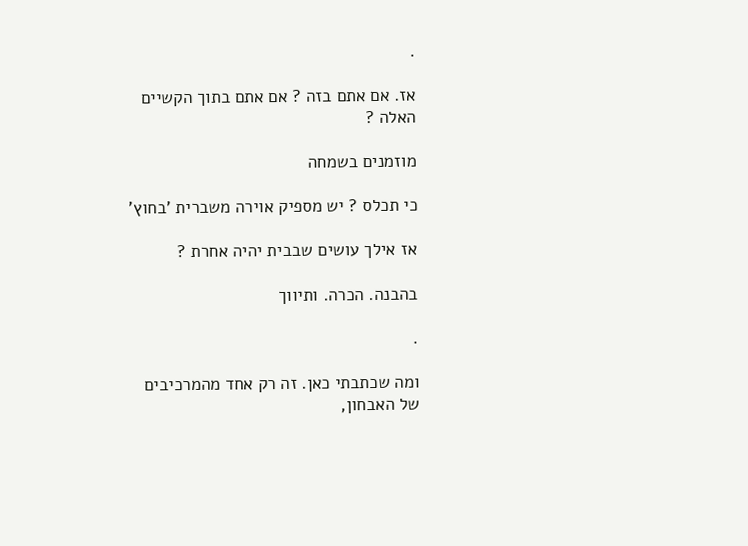.

אז. אם אתם בזה ? אם אתם בתוך הקשיים האלה ?

מוזמנים בשמחה

כי תכלס ? יש מספיק אוירה משברית 'בחוץ'

אז אילך עושים שבבית יהיה אחרת ?

בהבנה. הכרה. ותיווך

.

ומה שכתבתי כאן. זה רק אחד מהמרכיבים של האבחון,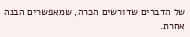של הדברים שדורשים הכרה, שמאפשרים הבנה אחרת.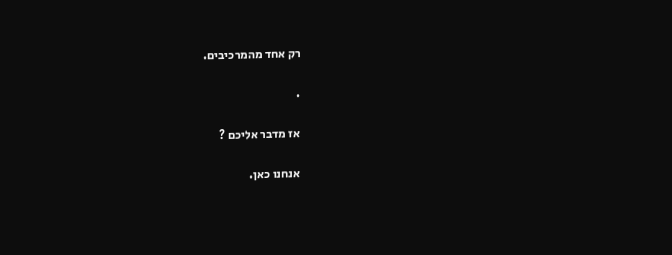רק אחד מהמרכיבים.

.

אז מדבר אליכם ?

אנחנו כאן.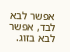אפשר לבא לבד, אפשר לבא בזוג.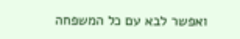ואפשר לבא עם כל המשפחה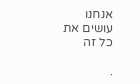אנחנו עושים את כל זה

.